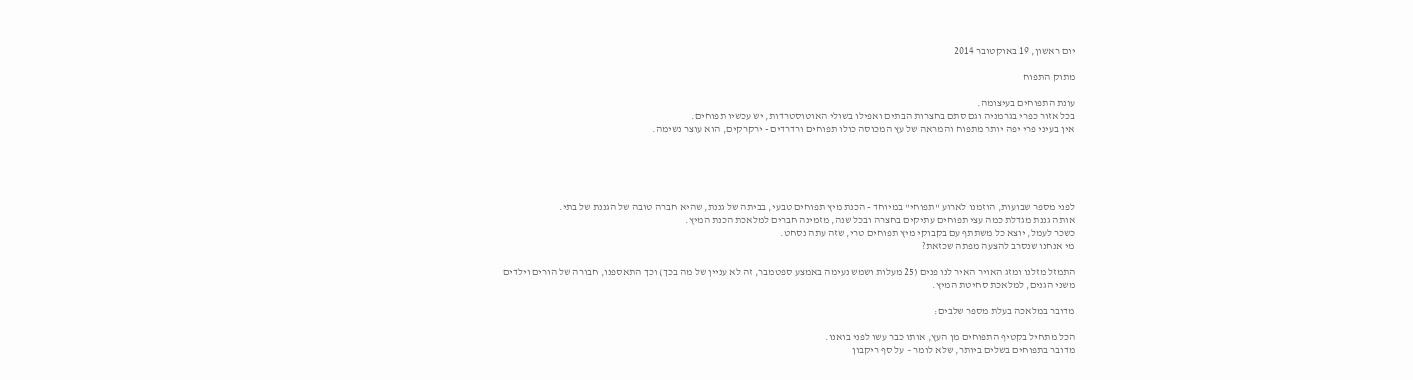יום ראשון, 19 באוקטובר 2014

מתוק התפוח

עונת התפוחים בעיצומה.
בכל אזור כפרי בגרמניה וגם סתם בחצרות הבתים ואפילו בשולי האוטוסטרדות, יש עכשיו תפוחים.
אין בעיני פרי יפה יותר מתפוח והמראה של עץ המכוסה כולו תפוחים ורדרדים - ירקרקים, הוא עוצר נשימה.





לפני מספר שבועות, הוזמנו לארוע "תפוחי" במיוחד - הכנת מיץ תפוחים טבעי, בביתה של גננת, שהיא חברה טובה של הגננת של בתי.
אותה גננת מגדלת כמה עצי תפוחים עתיקים בחצרה ובכל שנה, מזמינה חברים למלאכת הכנת המיץ.
כשכר לעמל, יוצא כל משתתף עם בקבוקי מיץ תפוחים טרי, שזה עתה נסחט.
מי אנחנו שנסרב להצעה מפתה שכזאת?

התמזל מזלנו ומזג האויר האיר לנו פנים (25 מעלות ושמש נעימה באמצע ספטמבר, זה לא עניין של מה בכך) וכך התאספנו, חבורה של הורים וילדים משני הגנים, למלאכת סחיטת המיץ.

מדובר במלאכה בעלת מספר שלבים:

הכל מתחיל בקטיף התפוחים מן העץ, אותו כבר עשו לפני בואנו.
מדובר בתפוחים בשלים ביותר, שלא לומר – על סף ריקבון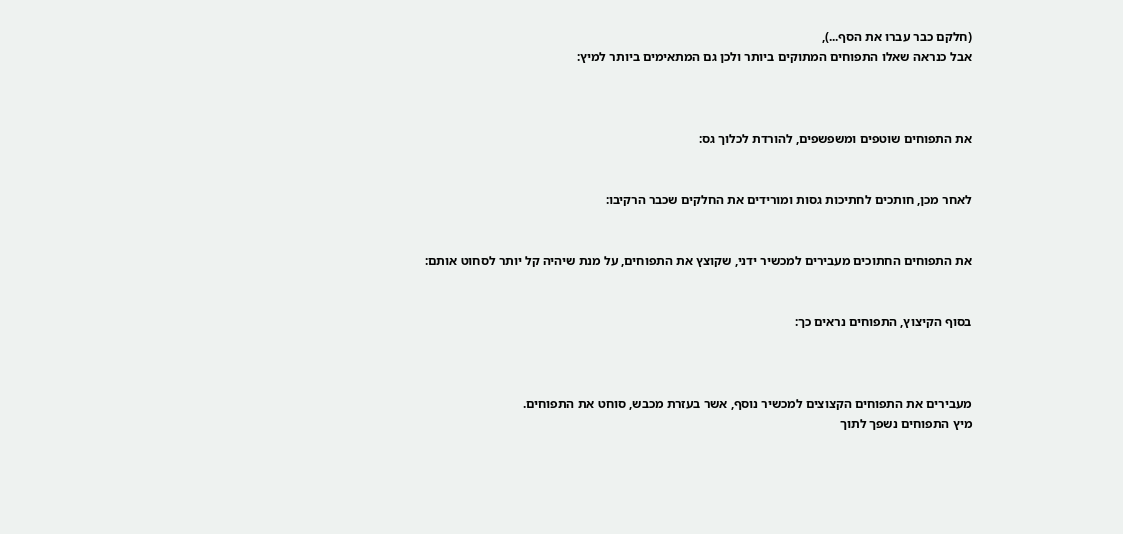(חלקם כבר עברו את הסף...),
אבל כנראה שאלו התפוחים המתוקים ביותר ולכן גם המתאימים ביותר למיץ:



את התפוחים שוטפים ומשפשפים, להורדת לכלוך גס:


לאחר מכן, חותכים לחתיכות גסות ומורידים את החלקים שכבר הרקיבו:


את התפוחים החתוכים מעבירים למכשיר ידני, שקוצץ את התפוחים, על מנת שיהיה קל יותר לסחוט אותם:


בסוף הקיצוץ, התפוחים נראים כך:



מעבירים את התפוחים הקצוצים למכשיר נוסף, אשר בעזרת מכבש, סוחט את התפוחים.
מיץ התפוחים נשפך לתוך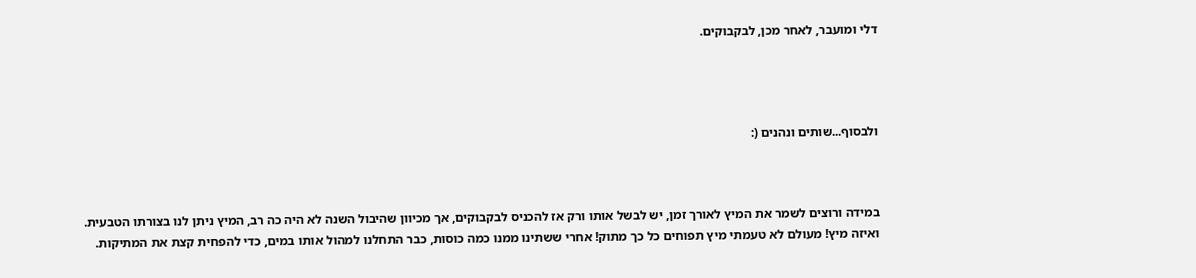דלי ומועבר, לאחר מכן, לבקבוקים.




ולבסוף...שותים ונהנים (:



במידה ורוצים לשמר את המיץ לאורך זמן, יש לבשל אותו ורק אז להכניס לבקבוקים, אך מכיוון שהיבול השנה לא היה כה רב, המיץ ניתן לנו בצורתו הטבעית.
ואיזה מיץ! מעולם לא טעמתי מיץ תפוחים כל כך מתוק! אחרי ששתינו ממנו כמה כוסות, כבר התחלנו למהול אותו במים, כדי להפחית קצת את המתיקות.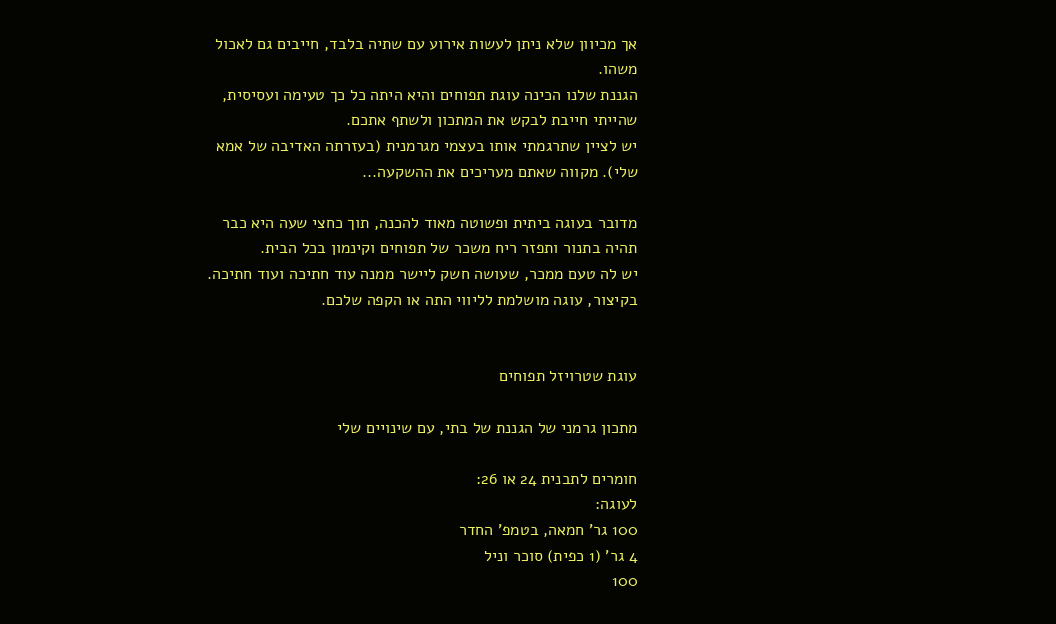אך מכיוון שלא ניתן לעשות אירוע עם שתיה בלבד, חייבים גם לאכול משהו.
הגננת שלנו הכינה עוגת תפוחים והיא היתה כל כך טעימה ועסיסית, שהייתי חייבת לבקש את המתכון ולשתף אתכם.
יש לציין שתרגמתי אותו בעצמי מגרמנית (בעזרתה האדיבה של אמא שלי). מקווה שאתם מעריכים את ההשקעה...

מדובר בעוגה ביתית ופשוטה מאוד להכנה, תוך כחצי שעה היא כבר תהיה בתנור ותפזר ריח משכר של תפוחים וקינמון בכל הבית.
יש לה טעם ממכר, שעושה חשק ליישר ממנה עוד חתיכה ועוד חתיכה.
בקיצור, עוגה מושלמת לליווי התה או הקפה שלכם.


עוגת שטרויזל תפוחים

מתכון גרמני של הגננת של בתי, עם שינויים שלי

חומרים לתבנית 24 או 26:
לעוגה:
100 גר' חמאה, בטמפ' החדר
4 גר' (1 כפית) סוכר וניל
100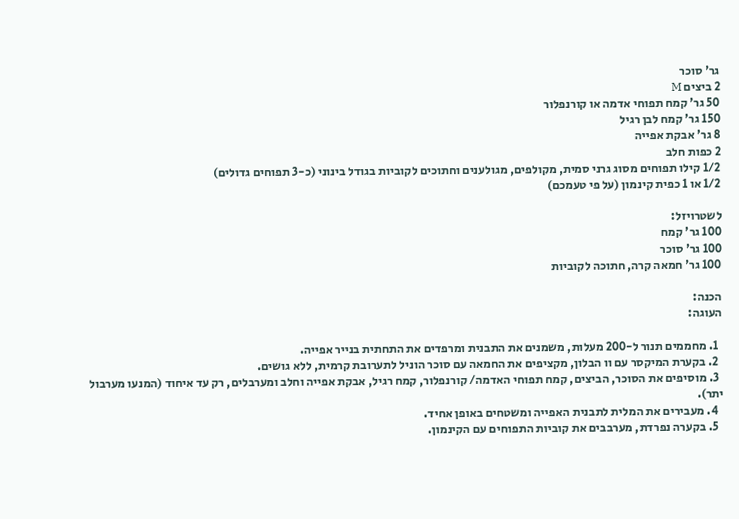גר' סוכר
2 ביצים M
50 גר' קמח תפוחי אדמה או קורנפלור
150 גר' קמח לבן רגיל
8 גר' אבקת אפייה
2 כפות חלב
1/2 קילו תפוחים מסוג גרני סמית, מקולפים, מגולענים וחתוכים לקוביות בגודל בינוני (כ-3 תפוחים גדולים)
1/2 או 1 כפית קינמון (על פי טעמכם)

לשטרויזל:
100 גר' קמח
100 גר' סוכר
100 גר' חמאה קרה, חתוכה לקוביות

הכנה:
העוגה:

  1. מחממים תנור ל-200 מעלות, משמנים את התבנית ומרפדים את התחתית בנייר אפייה.
  2. בקערת המיקסר עם וו הבלון, מקציפים את החמאה עם סוכר הוניל לתערובת קרמית, ללא גושים.
  3. מוסיפים את הסוכר, הביצים, קמח תפוחי האדמה/ קורנפלור, קמח רגיל, אבקת אפייה וחלב ומערבלים, רק עד איחוד (המנעו מערבול יתר).
  4. מעבירים את המלית לתבנית האפייה ומשטחים באופן אחיד.
  5. בקערה נפרדת, מערבבים את קוביות התפוחים עם הקינמון.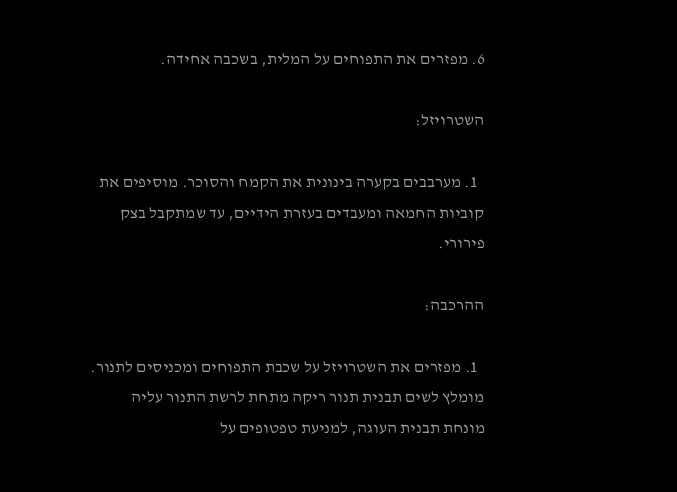6. מפזרים את התפוחים על המלית, בשכבה אחידה.

השטרויזל:

  1. מערבבים בקערה בינונית את הקמח והסוכר. מוסיפים את קוביות החמאה ומעבדים בעזרת הידיים, עד שמתקבל בצק פירורי.

ההרכבה:

  1. מפזרים את השטרויזל על שכבת התפוחים ומכניסים לתנור. מומלץ לשים תבנית תנור ריקה מתחת לרשת התנור עליה מונחת תבנית העוגה, למניעת טפטופים על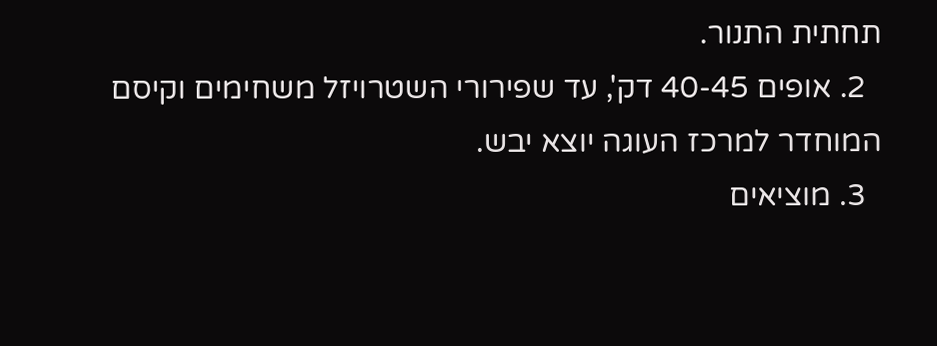תחתית התנור.
  2. אופים 40-45 דק', עד שפירורי השטרויזל משחימים וקיסם המוחדר למרכז העוגה יוצא יבש.
  3. מוציאים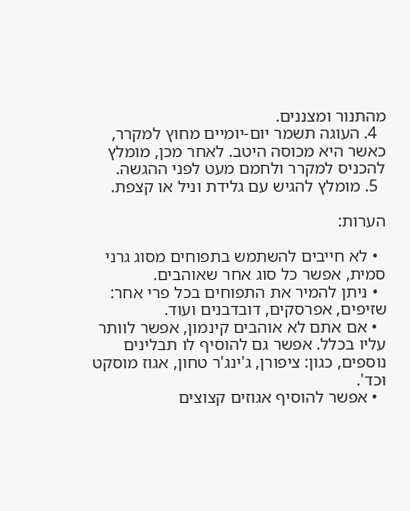מהתנור ומצננים.
  4. העוגה תשמר יום-יומיים מחוץ למקרר, כאשר היא מכוסה היטב. לאחר מכן, מומלץ להכניס למקרר ולחמם מעט לפני ההגשה.
  5. מומלץ להגיש עם גלידת וניל או קצפת.

הערות:

  • לא חייבים להשתמש בתפוחים מסוג גרני סמית, אפשר כל סוג אחר שאוהבים.
  • ניתן להמיר את התפוחים בכל פרי אחר: שזיפים, אפרסקים, דובדבנים ועוד.
  • אם אתם לא אוהבים קינמון, אפשר לוותר עליו בכלל. אפשר גם להוסיף לו תבלינים נוספים, כגון: ציפורן, ג'ינג'ר טחון, אגוז מוסקט וכד'.
  • אפשר להוסיף אגוזים קצוצים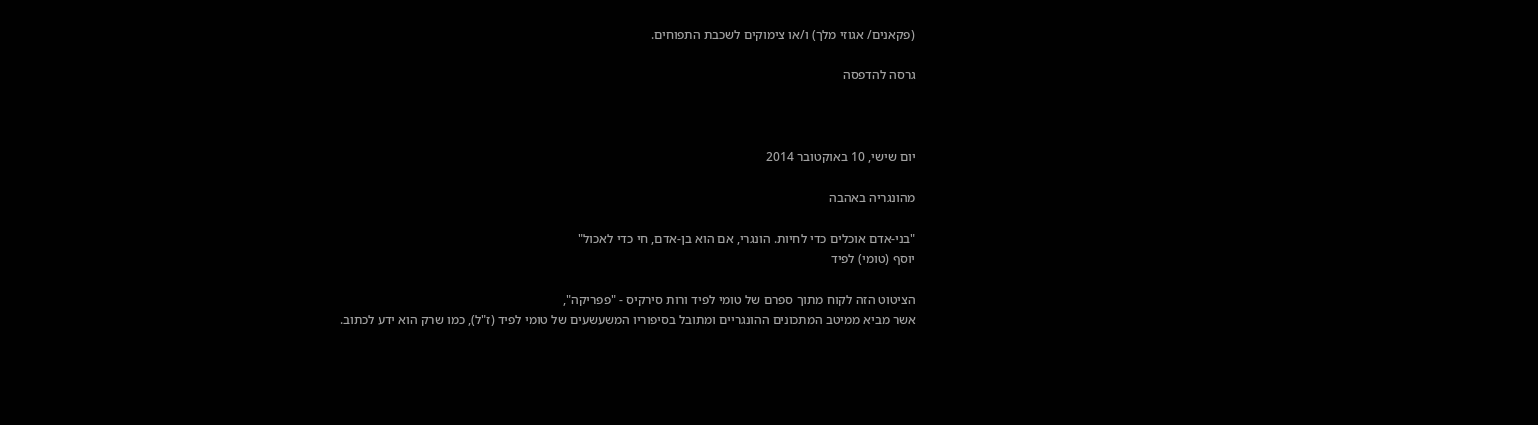(פקאנים/ אגוזי מלך) ו/או צימוקים לשכבת התפוחים.

גרסה להדפסה



יום שישי, 10 באוקטובר 2014

מהונגריה באהבה

"בני-אדם אוכלים כדי לחיות. הונגרי, אם הוא בן-אדם, חי כדי לאכול"
יוסף (טומי) לפיד

הציטוט הזה לקוח מתוך ספרם של טומי לפיד ורות סירקיס - "פפריקה",
אשר מביא ממיטב המתכונים ההונגריים ומתובל בסיפוריו המשעשעים של טומי לפיד (ז"ל), כמו שרק הוא ידע לכתוב.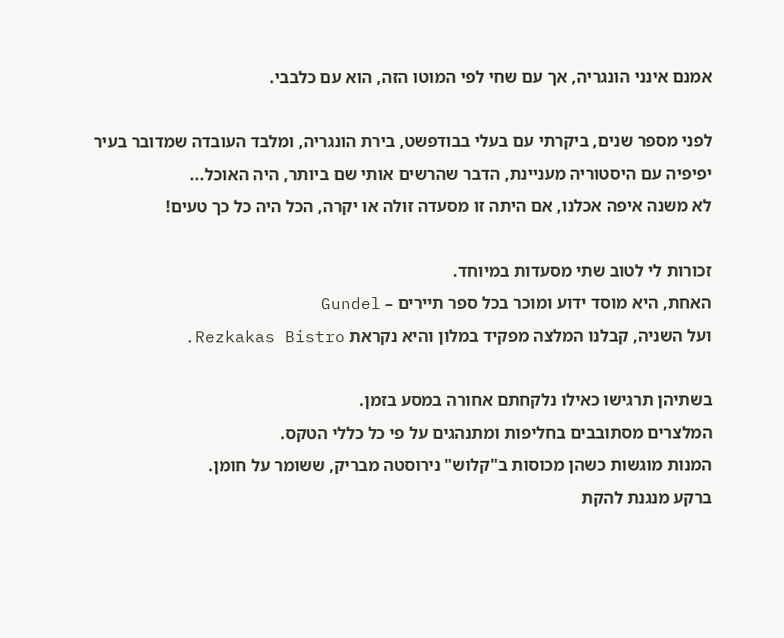אמנם אינני הונגריה, אך עם שחי לפי המוטו הזה, הוא עם כלבבי.

לפני מספר שנים, ביקרתי עם בעלי בבודפשט, בירת הונגריה, ומלבד העובדה שמדובר בעיר יפיפיה עם היסטוריה מעניינת, הדבר שהרשים אותי שם ביותר, היה האוכל...
לא משנה איפה אכלנו, אם היתה זו מסעדה זולה או יקרה, הכל היה כל כך טעים!

זכורות לי לטוב שתי מסעדות במיוחד.
האחת, היא מוסד ידוע ומוכר בכל ספר תיירים – Gundel
ועל השניה, קבלנו המלצה מפקיד במלון והיא נקראת Rezkakas Bistro.

בשתיהן תרגישו כאילו נלקחתם אחורה במסע בזמן.
המלצרים מסתובבים בחליפות ומתנהגים על פי כל כללי הטקס.
המנות מוגשות כשהן מכוסות ב"קלוש" נירוסטה מבריק, ששומר על חומן.
ברקע מנגנת להקת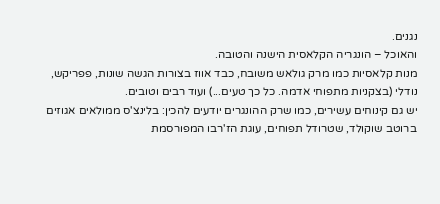נגנים.
והאוכל – הונגריה הקלאסית הישנה והטובה.
מנות קלאסיות כמו מרק גולאש משובח, כבד אווז בצורות הגשה שונות, פפריקש, נודלי (בצקניות מתפוחי אדמה. כל כך טעים...) ועוד רבים וטובים.
יש גם קינוחים עשירים, כמו שרק ההונגרים יודעים להכין: בלינצ'ס ממולאים אגוזים ברוטב שוקולד, שטרודל תפוחים, עוגת הז'רבו המפורסמת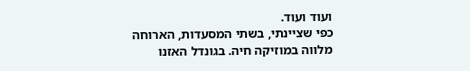ועוד ועוד.
כפי שציינתי, בשתי המסעדות, הארוחה מלווה במוזיקה חיה. בגונדל האזנו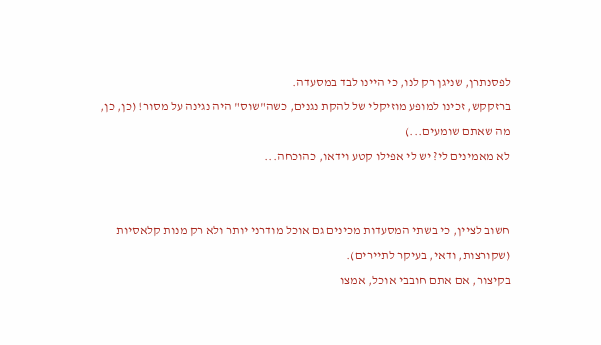לפסנתרן, שניגן רק לנו, כי היינו לבד במסעדה.
ברזקקש, זכינו למופע מוזיקלי של להקת נגנים, כשה"שוס" היה נגינה על מסור! (כן, כן, מה שאתם שומעים...)
לא מאמינים לי? יש לי אפילו קטע וידאו, כהוכחה...


חשוב לציין, כי בשתי המסעדות מכינים גם אוכל מודרני יותר ולא רק מנות קלאסיות (שקורצות, ודאי, בעיקר לתיירים).
בקיצור, אם אתם חובבי אוכל, אמצו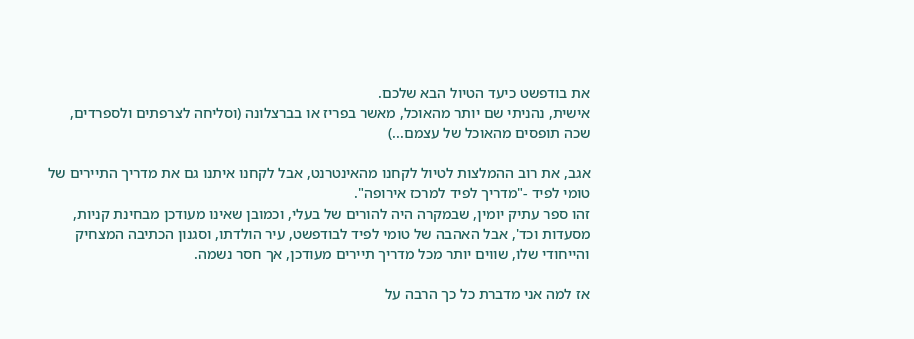את בודפשט כיעד הטיול הבא שלכם.
אישית, נהניתי שם יותר מהאוכל, מאשר בפריז או בברצלונה (וסליחה לצרפתים ולספרדים, שכה תופסים מהאוכל של עצמם...)

אגב, את רוב ההמלצות לטיול לקחנו מהאינטרנט, אבל לקחנו איתנו גם את מדריך התיירים של טומי לפיד -"מדריך לפיד למרכז אירופה".
זהו ספר עתיק יומין, שבמקרה היה להורים של בעלי, וכמובן שאינו מעודכן מבחינת קניות, מסעדות וכד', אבל האהבה של טומי לפיד לבודפשט, עיר הולדתו, וסגנון הכתיבה המצחיק והייחודי שלו, שווים יותר מכל מדריך תיירים מעודכן, אך חסר נשמה.

אז למה אני מדברת כל כך הרבה על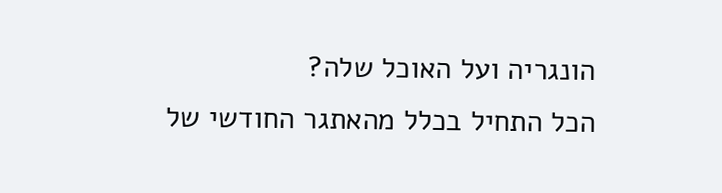הונגריה ועל האוכל שלה?
הכל התחיל בכלל מהאתגר החודשי של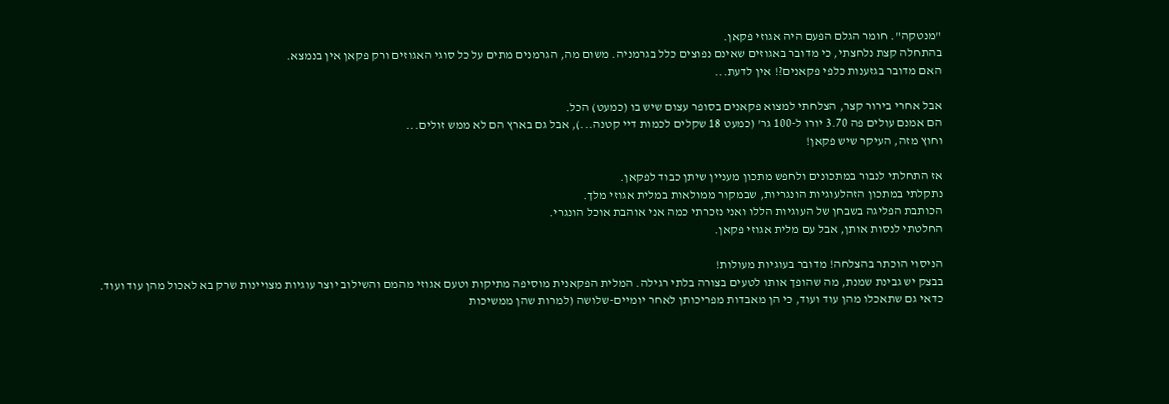"מנטקה". חומר הגלם הפעם היה אגוזי פקאן.
בהתחלה קצת נלחצתי, כי מדובר באגוזים שאינם נפוצים כלל בגרמניה. משום מה, הגרמנים מתים על כל סוגי האגוזים ורק פקאן אין בנמצא.
האם מדובר בגזענות כלפי פקאנים?! אין לדעת...

אבל אחרי בירור קצר, הצלחתי למצוא פקאנים בסופר עצום שיש בו (כמעט) הכל.
הם אמנם עולים פה 3.70 יורו ל-100 גר' (כמעט 18 שקלים לכמות דיי קטנה...), אבל גם בארץ הם לא ממש זולים...
וחוץ מזה, העיקר שיש פקאן!

אז התחלתי לנבור במתכונים ולחפש מתכון מעניין שיתן כבוד לפקאן.
נתקלתי במתכון הזהלעוגיות הונגריות, שבמקור ממולאות במלית אגוזי מלך.
הכותבת הפליגה בשבחן של העוגיות הללו ואני נזכרתי כמה אני אוהבת אוכל הונגרי.
החלטתי לנסות אותן, אבל עם מלית אגוזי פקאן.

הניסוי הוכתר בהצלחה! מדובר בעוגיות מעולות!
בבצק יש גבינת שמנת, מה שהופך אותו לטעים בצורה בלתי רגילה. המלית הפקאנית מוסיפה מתיקות וטעם אגוזי מהמם והשילוב יוצר עוגיות מצויינות שרק בא לאכול מהן עוד ועוד.
כדאי גם שתאכלו מהן עוד ועוד, כי הן מאבדות מפריכותן לאחר יומיים-שלושה (למרות שהן ממשיכות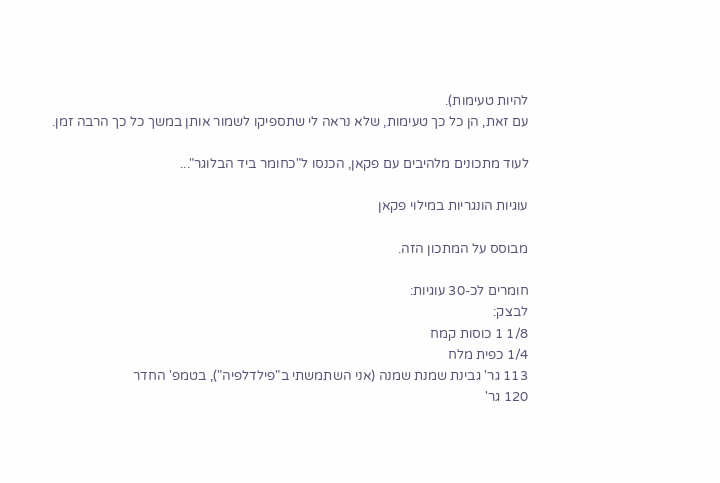להיות טעימות).
עם זאת, הן כל כך טעימות, שלא נראה לי שתספיקו לשמור אותן במשך כל כך הרבה זמן.

לעוד מתכונים מלהיבים עם פקאן, הכנסו ל"כחומר ביד הבלוגר"...

עוגיות הונגריות במילוי פקאן

מבוסס על המתכון הזה.

חומרים לכ-30 עוגיות:
לבצק:
1/8 1 כוסות קמח
1/4 כפית מלח
113 גר' גבינת שמנת שמנה (אני השתמשתי ב"פילדלפיה"), בטמפ' החדר
120 גר'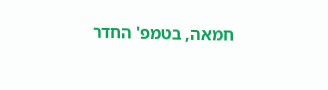חמאה, בטמפ' החדר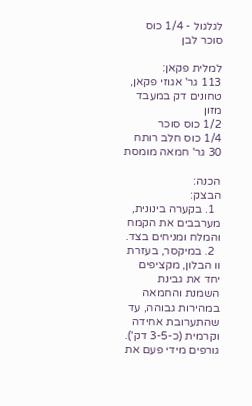לגלגול - 1/4 כוס סוכר לבן

למלית פקאן:
113 גר' אגוזי פקאן, טחונים דק במעבד מזון
1/2 כוס סוכר
1/4 כוס חלב רותח
30 גר' חמאה מומסת

הכנה:
הבצק:
  1. בקערה בינונית, מערבבים את הקמח והמלח ומניחים בצד.
  2. במיקסר, בעזרת וו הבלון, מקציפים יחד את גבינת השמנת והחמאה במהירות גבוהה, עד שהתערובת אחידה וקרמית (כ-3-5 דק'). גורפים מידי פעם את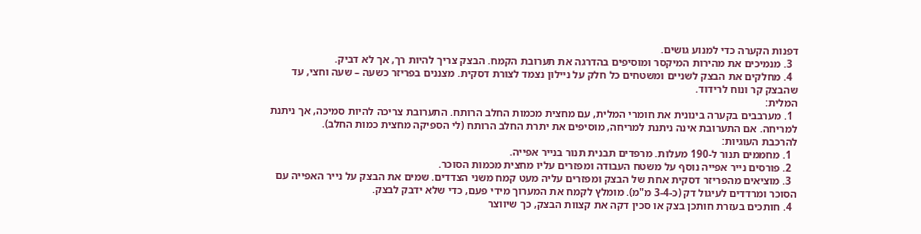דפנות הקערה כדי למנוע גושים.
  3. מנמיכים את מהירות המיקסר ומוסיפים בהדרגה את תערובת הקמח. הבצק צריך להיות רך, אך לא דביק.
  4. מחלקים את הבצק לשניים ומשטחים כל חלק על ניילון נצמד לצורת דסקית. מצננים בפריזר כשעה – שעה וחצי, עד שהבצק קר ונוח לרידוד.
המלית:
  1. מערבבים בקערה בינונית את חומרי המלית, עם מחצית מכמות החלב הרותח. התערובת צריכה להיות סמיכה, אך ניתנת למריחה. אם התערובת אינה ניתנת למריחה, מוסיפים את יתרת החלב הרותח (לי הספיקה מחצית כמות החלב).
להרכבת העוגיות:
  1. מחממים תנור ל-190 מעלות. מרפדים תבנית תנור בנייר אפייה.
  2. פורסים נייר אפייה נוסף על משטח העבודה ומפזרים עליו מחצית מכמות הסוכר.
  3. מוציאים מהפריזר דסקית אחת של הבצק ומפזרים עליה מעט קמח משני הצדדים. שמים את הבצק על נייר האפייה עם הסוכר ומרדדים לעיגול דק (כ-3-4 מ"מ). מומלץ לקמח את המערוך מידי פעם, כדי שלא ידבק לבצק.
  4. חותכים בעזרת חותכן בצק או סכין דקה את קצוות הבצק, כך שיווצר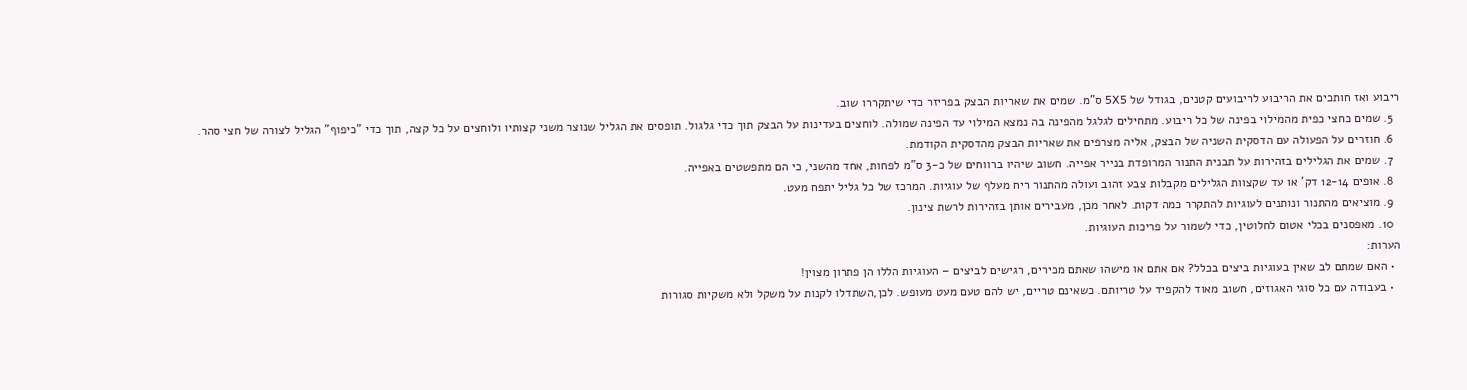ריבוע ואז חותכים את הריבוע לריבועים קטנים, בגודל של 5X5 ס"מ. שמים את שאריות הבצק בפריזר כדי שיתקררו שוב.
  5. שמים כחצי כפית מהמילוי בפינה של כל ריבוע. מתחילים לגלגל מהפינה בה נמצא המילוי עד הפינה שמולה. לוחצים בעדינות על הבצק תוך כדי גלגול. תופסים את הגליל שנוצר משני קצותיו ולוחצים על כל קצה, תוך כדי "כיפוף" הגליל לצורה של חצי סהר.
  6. חוזרים על הפעולה עם הדסקית השניה של הבצק, אליה מצרפים את שאריות הבצק מהדסקית הקודמת.
  7. שמים את הגלילים בזהירות על תבנית התנור המרופדת בנייר אפייה. חשוב שיהיו ברווחים של כ-3 ס"מ לפחות, אחד מהשני, כי הם מתפשטים באפייה.
  8. אופים 12-14 דק' או עד שקצוות הגלילים מקבלות צבע זהוב ועולה מהתנור ריח מעלף של עוגיות. המרכז של כל גליל יתפח מעט.
  9. מוציאים מהתנור ונותנים לעוגיות להתקרר כמה דקות. לאחר מכן, מעבירים אותן בזהירות לרשת צינון.
  10. מאפסנים בכלי אטום לחלוטין, כדי לשמור על פריכות העוגיות.
הערות:
  • האם שמתם לב שאין בעוגיות ביצים בכלל? אם אתם או מישהו שאתם מכירים, רגישים לביצים – העוגיות הללו הן פתרון מצוין!
  • בעבודה עם כל סוגי האגוזים, חשוב מאוד להקפיד על טריותם. כשאינם טריים, יש להם טעם מעט מעופש. לכן,השתדלו לקנות על משקל ולא משקיות סגורות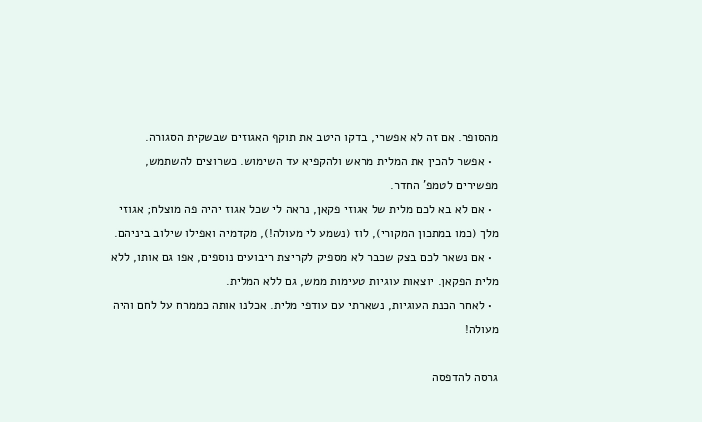מהסופר. אם זה לא אפשרי, בדקו היטב את תוקף האגוזים שבשקית הסגורה.
  • אפשר להכין את המלית מראש ולהקפיא עד השימוש. כשרוצים להשתמש, מפשירים לטמפ' החדר.
  • אם לא בא לכם מלית של אגוזי פקאן, נראה לי שכל אגוז יהיה פה מוצלח; אגוזי מלך (כמו במתכון המקורי), לוז (נשמע לי מעולה!), מקדמיה ואפילו שילוב ביניהם.
  • אם נשאר לכם בצק שכבר לא מספיק לקריצת ריבועים נוספים, אפו גם אותו, ללא מלית הפקאן. יוצאות עוגיות טעימות ממש, גם ללא המלית.
  • לאחר הכנת העוגיות, נשארתי עם עודפי מלית. אכלנו אותה כממרח על לחם והיה מעולה!

גרסה להדפסה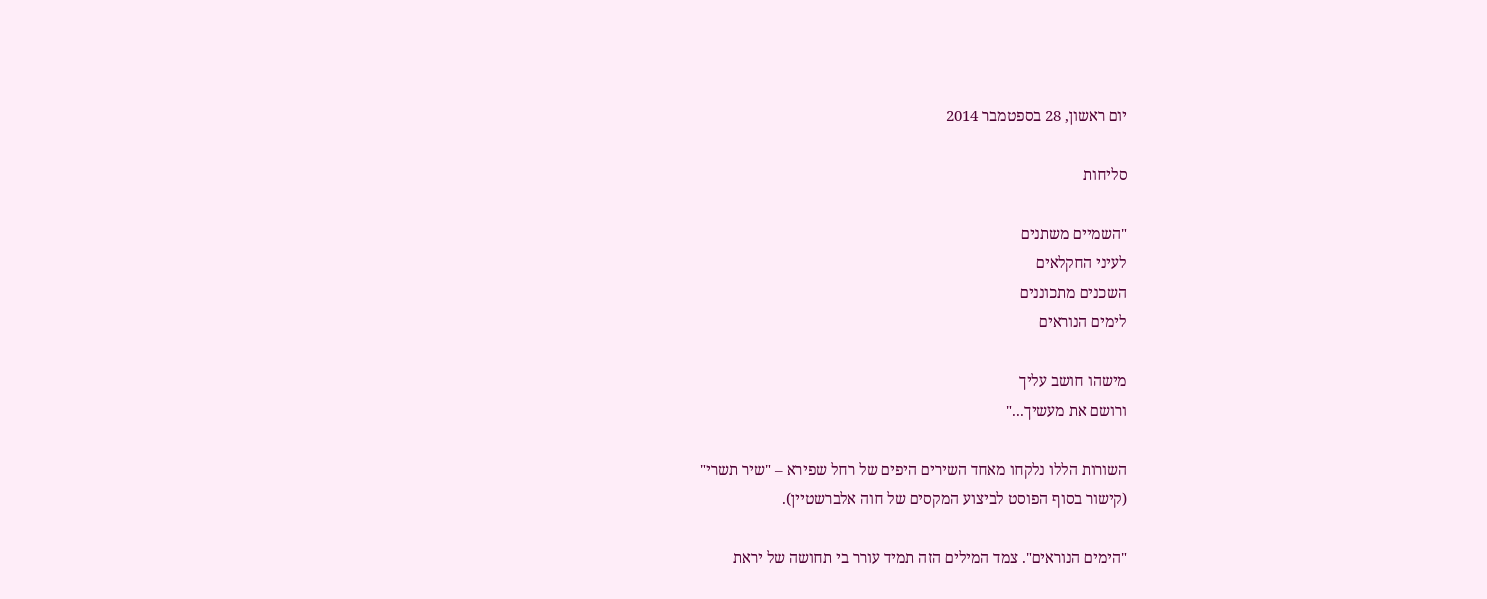יום ראשון, 28 בספטמבר 2014

סליחות

"השמיים משתנים
לעיני החקלאים
השכנים מתכוננים
לימים הנוראים

מישהו חושב עליך
ורושם את מעשיך..."

השורות הללו נלקחו מאחד השירים היפים של רחל שפירא – "שיר תשרי"
(קישור בסוף הפוסט לביצוע המקסים של חוה אלברשטיין).

"הימים הנוראים". צמד המילים הזה תמיד עורר בי תחושה של יראת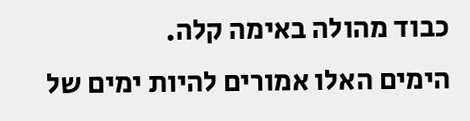כבוד מהולה באימה קלה.
הימים האלו אמורים להיות ימים של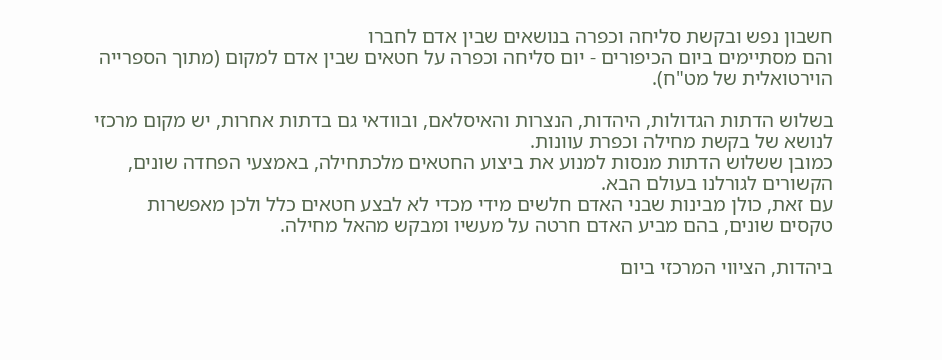חשבון נפש ובקשת סליחה וכפרה בנושאים שבין אדם לחברו
והם מסתיימים ביום הכיפורים - יום סליחה וכפרה על חטאים שבין אדם למקום (מתוך הספרייה הוירטואלית של מט"ח).

בשלוש הדתות הגדולות, היהדות, הנצרות והאיסלאם, ובוודאי גם בדתות אחרות, יש מקום מרכזי לנושא של בקשת מחילה וכפרת עוונות.
כמובן ששלוש הדתות מנסות למנוע את ביצוע החטאים מלכתחילה, באמצעי הפחדה שונים, הקשורים לגורלנו בעולם הבא.
עם זאת, כולן מבינות שבני האדם חלשים מידי מכדי לא לבצע חטאים כלל ולכן מאפשרות טקסים שונים, בהם מביע האדם חרטה על מעשיו ומבקש מהאל מחילה.

ביהדות, הציווי המרכזי ביום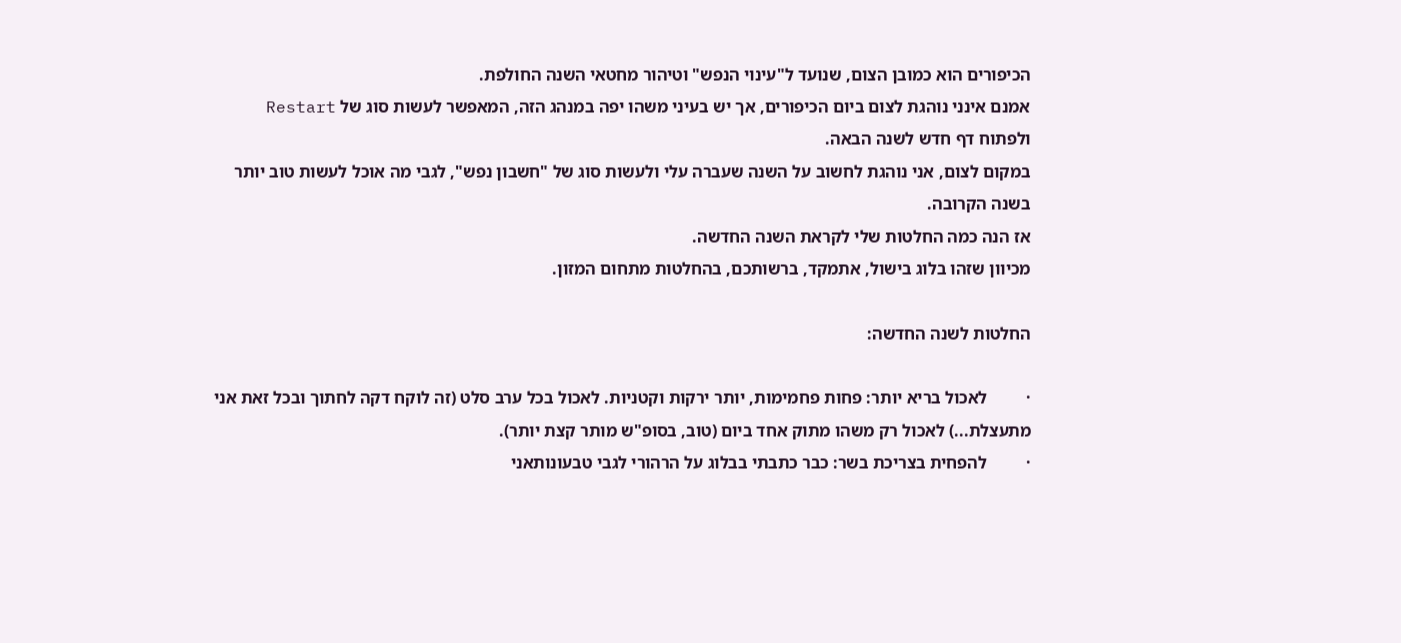הכיפורים הוא כמובן הצום, שנועד ל"עינוי הנפש" וטיהור מחטאי השנה החולפת.
אמנם אינני נוהגת לצום ביום הכיפורים, אך יש בעיני משהו יפה במנהג הזה, המאפשר לעשות סוג של Restart ולפתוח דף חדש לשנה הבאה.
במקום לצום, אני נוהגת לחשוב על השנה שעברה עלי ולעשות סוג של "חשבון נפש", לגבי מה אוכל לעשות טוב יותר בשנה הקרובה.
אז הנה כמה החלטות שלי לקראת השנה החדשה.
מכיוון שזהו בלוג בישול, אתמקד, ברשותכם, בהחלטות מתחום המזון.

החלטות לשנה החדשה:

·         לאכול בריא יותר: פחות פחמימות, יותר ירקות וקטניות. לאכול בכל ערב סלט (זה לוקח דקה לחתוך ובכל זאת אני מתעצלת...) לאכול רק משהו מתוק אחד ביום (טוב, בסופ"ש מותר קצת יותר).
·         להפחית בצריכת בשר: כבר כתבתי בבלוג על הרהורי לגבי טבעונותאני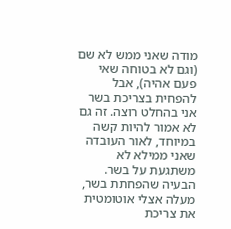מודה שאני ממש לא שם (וגם לא בטוחה שאי פעם אהיה), אבל להפחית בצריכת בשר אני בהחלט רוצה. זה גם לא אמור להיות קשה במיוחד, לאור העובדה שאני ממילא לא משתגעת על בשר. הבעיה שהפחתת בשר, מעלה אצלי אוטומטית את צריכת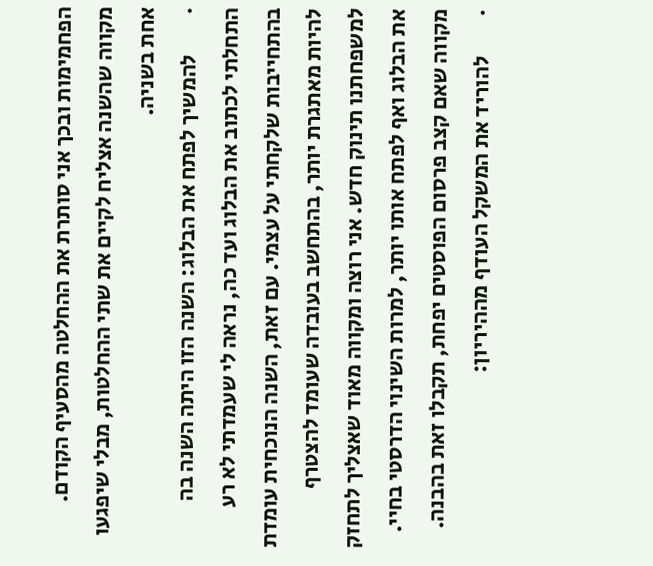הפחמימות ובכך אני סותרת את ההחלטה מהסעיף הקודם. מקווה שהשנה אצליח לקיים את שתי ההחלטות, מבלי שיפגעו אחת בשניה.
·         להמשיך לפתח את הבלוג: השנה הזו היתה השנה בה התחלתי לכתוב את הבלוג ועד כה, נראה לי שעמדתי לא רע בהתחייבות שלקחתי על עצמי. עם זאת, השנה הנוכחית עומדת להיות מאתגרת יותר, בהתחשב בעובדה שעומד להצטרף למשפחתנו תינוק חדש. אני רוצה ומקווה מאוד שאצליך לתחזק את הבלוג ואף לפתח אותו יותר, למרות השינוי הדרסטי בחיי. מקווה שאם קצב פרסום הפוסטים יפחת, תקבלו זאת בהבנה.
·         להוריד את המשקל העודף מההיריון: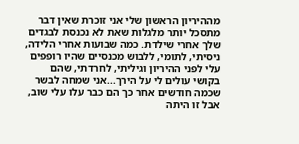מההיריון הראשון שלי אני זוכרת שאין דבר מתסכל יותר מלגלות שאת לא נכנסת לבגדים שלך אחרי שילדת. כמה שבועות אחרי הלידה, ניסיתי, לתומי, ללבוש מכנסיים שהיו רופפים עלי לפני ההיריון וגיליתי, לחרדתי, שהם בקושי עולים לי על הירך...אני שמחה לבשר שכמה חודשים אחר כך הם כבר עלו עלי שוב, אבל זו היתה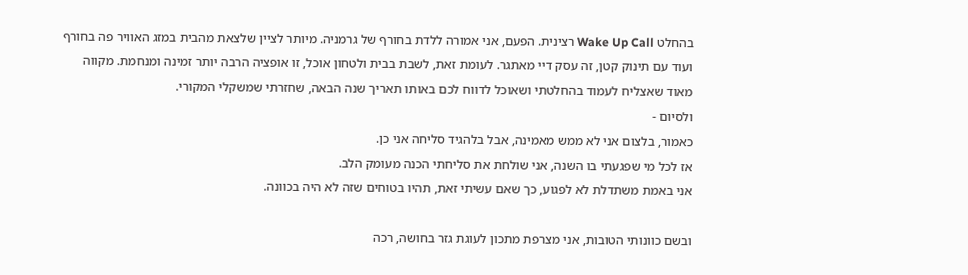בהחלט Wake Up Call רצינית. הפעם, אני אמורה ללדת בחורף של גרמניה. מיותר לציין שלצאת מהבית במזג האוויר פה בחורף ועוד עם תינוק קטן, זה עסק דיי מאתגר. לעומת זאת, לשבת בבית ולטחון אוכל, זו אופציה הרבה יותר זמינה ומנחמת. מקווה מאוד שאצליח לעמוד בהחלטתי ושאוכל לדווח לכם באותו תאריך שנה הבאה, שחזרתי שמשקלי המקורי.
ולסיום -
כאמור, בלצום אני לא ממש מאמינה, אבל בלהגיד סליחה אני כן.
אז לכל מי שפגעתי בו השנה, אני שולחת את סליחתי הכנה מעומק הלב.
אני באמת משתדלת לא לפגוע, כך שאם עשיתי זאת, תהיו בטוחים שזה לא היה בכוונה.

ובשם כוונותי הטובות, אני מצרפת מתכון לעוגת גזר בחושה, רכה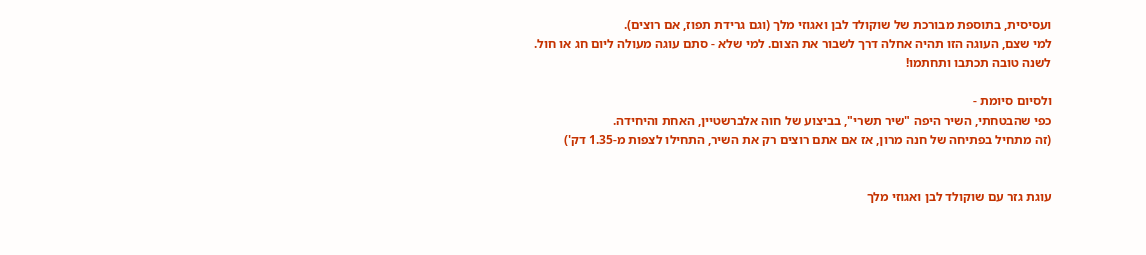ועסיסית, בתוספת מבורכת של שוקולד לבן ואגוזי מלך (וגם גרידת תפוז, אם רוצים).
למי שצם, העוגה הזו תהיה אחלה דרך לשבור את הצום. למי שלא - סתם עוגה מעולה ליום חג או חול.
לשנה טובה תכתבו ותחתמו!

ולסיום סיומת -
כפי שהבטחתי, השיר היפה "שיר תשרי", בביצוע של חוה אלברשטיין, האחת והיחידה.
(זה מתחיל בפתיחה של חנה מרון, אז אם אתם רוצים רק את השיר, התחילו לצפות מ-1.35 דק')


עוגת גזר עם שוקולד לבן ואגוזי מלך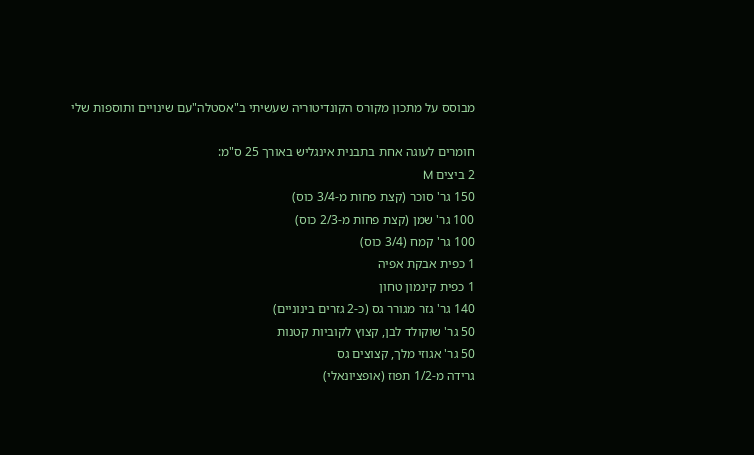מבוסס על מתכון מקורס הקונדיטוריה שעשיתי ב"אסטלה"עם שינויים ותוספות שלי

חומרים לעוגה אחת בתבנית אינגליש באורך 25 ס"מ:
2 ביצים M
150 גר' סוכר (קצת פחות מ-3/4 כוס)
100 גר' שמן (קצת פחות מ-2/3 כוס)
100 גר' קמח (3/4 כוס)
1 כפית אבקת אפיה
1 כפית קינמון טחון
140 גר' גזר מגורר גס (כ-2 גזרים בינוניים)
50 גר' שוקולד לבן, קצוץ לקוביות קטנות
50 גר' אגוזי מלך, קצוצים גס
גרידה מ-1/2 תפוז (אופציונאלי)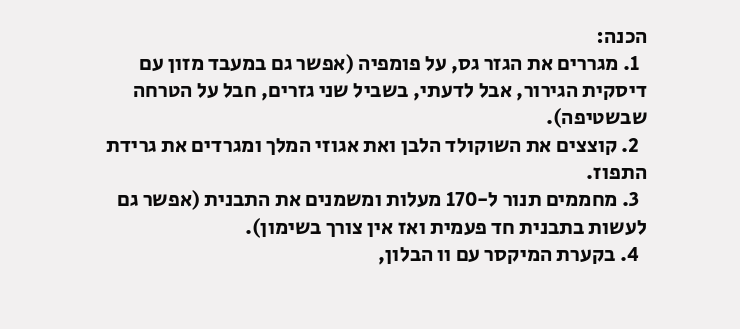הכנה:
  1. מגררים את הגזר גס, על פומפיה (אפשר גם במעבד מזון עם דיסקית הגירור, אבל לדעתי, בשביל שני גזרים, חבל על הטרחה שבשטיפה).
  2. קוצצים את השוקולד הלבן ואת אגוזי המלך ומגרדים את גרידת התפוז.
  3. מחממים תנור ל-170 מעלות ומשמנים את התבנית (אפשר גם לעשות בתבנית חד פעמית ואז אין צורך בשימון).
  4. בקערת המיקסר עם וו הבלון,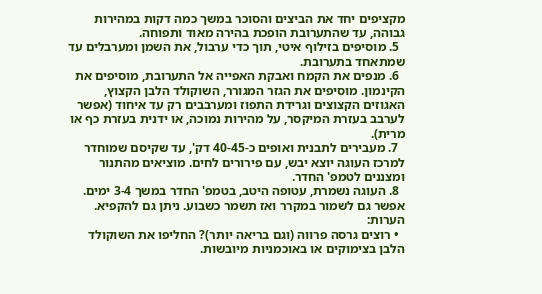מקציפים יחד את הביצים והסוכר במשך כמה דקות במהירות גבוהה, עד שהתערובת הופכת בהירה מאוד ותפוחה.
  5. מוסיפים בזילוף איטי, תוך כדי ערבול, את השמן ומערבלים עד שמתאחד בתערובת.
  6. מנפים את הקמח ואבקת האפייה אל התערובת, מוסיפים את הקינמון. מוסיפים את הגזר המגורר, השוקולד הלבן הקצוץ, האגוזים הקצוצים וגרידת התפוז ומערבבים רק עד איחוד (אפשר לערבב בעזרת המיקסר, על מהירות נמוכה, או ידנית בעזרת כף או מרית).
  7. מעבירים לתבנית ואופים כ-40-45 דק', עד שקיסם שמוחדר למרכז העוגה יוצא יבש, עם פירורים לחים. מוציאים מהתנור ומצננים לטמפ' החדר.
  8. העוגה נשמרת, עטופה היטב, בטמפ' החדר במשך 3-4 ימים. אפשר גם לשמור במקרר ואז תשמר כשבוע. ניתן גם להקפיא.
הערות:
  • רוצים גרסה פרווה (וגם בריאה יותר)? החליפו את השוקולד הלבן בצימוקים או באוכמניות מיובשות.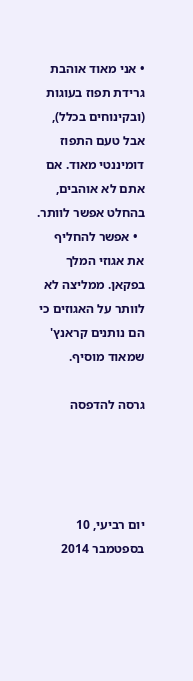• אני מאוד אוהבת גרידת תפוז בעוגות (ובקינוחים בכלל), אבל טעם התפוז דומיננטי מאוד. אם אתם לא אוהבים, בהחלט אפשר לוותר.
  • אפשר להחליף את אגוזי המלך בפקאן. ממליצה לא לוותר על האגוזים כי הם נותנים קראנץ' שמאוד מוסיף.

גרסה להדפסה




יום רביעי, 10 בספטמבר 2014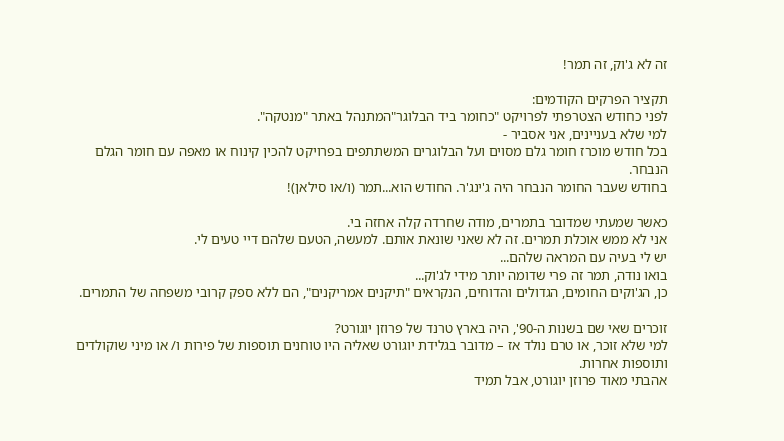זה לא ג'וק, זה תמר!

תקציר הפרקים הקודמים:
לפני כחודש הצטרפתי לפרויקט "כחומר ביד הבלוגר"המתנהל באתר "מנטקה".
למי שלא בעניינים, אני אסביר -
בכל חודש מוכרז חומר גלם מסוים ועל הבלוגרים המשתתפים בפרויקט להכין קינוח או מאפה עם חומר הגלם הנבחר.
בחודש שעבר החומר הנבחר היה ג'ינג'ר. החודש הוא...תמר (ו/או סילאן)!

כאשר שמעתי שמדובר בתמרים, מודה שחרדה קלה אחזה בי.
אני לא ממש אוכלת תמרים. זה לא שאני שונאת אותם. למעשה, הטעם שלהם דיי טעים לי.
יש לי בעיה עם המראה שלהם...
בואו נודה, תמר זה פרי שדומה יותר מידי לג'וק...
כן, הג'וקים החומים, הגדולים והדוחים, הנקראים "תיקנים אמריקנים", הם ללא ספק קרובי משפחה של התמרים.

זוכרים שאי שם בשנות ה-90', היה בארץ טרנד של פרוזן יוגורט?
למי שלא זוכר, או טרם נולד אז – מדובר בגלידת יוגורט שאליה היו טוחנים תוספות של פירות ו/ או מיני שוקולדים ותוספות אחרות.
אהבתי מאוד פרוזן יוגורט, אבל תמיד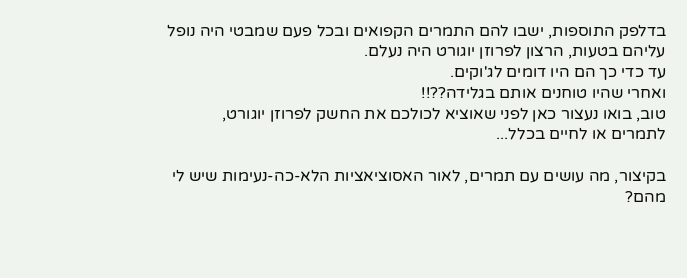בדלפק התוספות, ישבו להם התמרים הקפואים ובכל פעם שמבטי היה נופל עליהם בטעות, הרצון לפרוזן יוגורט היה נעלם.
עד כדי כך הם היו דומים לג'וקים.
ואחרי שהיו טוחנים אותם בגלידה??!!
טוב, בואו נעצור כאן לפני שאוציא לכולכם את החשק לפרוזן יוגורט, לתמרים או לחיים בכלל...

בקיצור, מה עושים עם תמרים, לאור האסוציאציות הלא-כה-נעימות שיש לי מהם?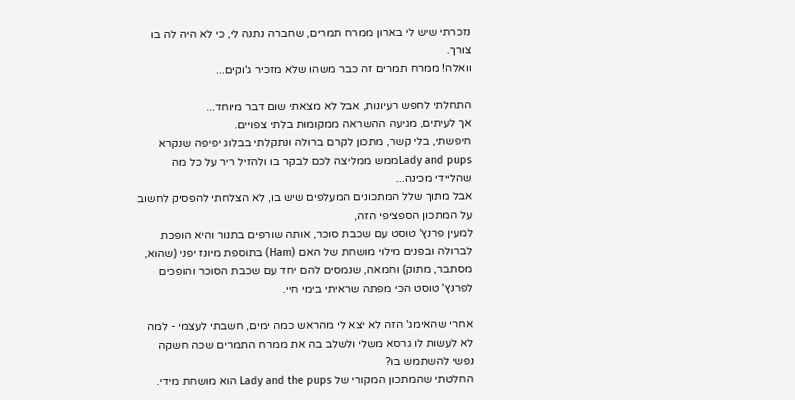נזכרתי שיש לי בארון ממרח תמרים, שחברה נתנה לי, כי לא היה לה בו צורך.
וואלה! ממרח תמרים זה כבר משהו שלא מזכיר ג'וקים...

התחלתי לחפש רעיונות, אבל לא מצאתי שום דבר מיוחד...
אך לעיתים, מגיעה ההשראה ממקומות בלתי צפויים.
חיפשתי, בלי קשר, מתכון לקרם ברולה ונתקלתי בבלוג יפיפה שנקרא Lady and pupsממש ממליצה לכם לבקר בו ולהזיל ריר על כל מה שהליידי מכינה...
אבל מתוך שלל המתכונים המעלפים שיש בו, לא הצלחתי להפסיק לחשוב על המתכון הספציפי הזה,
למעין פרנץ' טוסט עם שכבת סוכר, אותה שורפים בתנור והיא הופכת לברולה ובפנים מילוי מושחת של האם (Ham) בתוספת מיונז יפני (שהוא, מסתבר, מתוק) וחמאה, שנמסים להם יחד עם שכבת הסוכר והופכים לפרנץ' טוסט הכי מפתה שראיתי בימי חיי.

אחרי שהאימג' הזה לא יצא לי מהראש כמה ימים, חשבתי לעצמי - למה לא לעשות לו גרסא משלי ולשלב בה את ממרח התמרים שכה חשקה נפשי להשתמש בו?
החלטתי שהמתכון המקורי של Lady and the pups הוא מושחת מידי.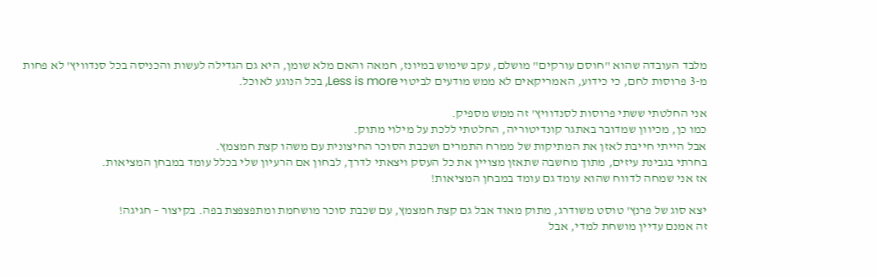מלבד העובדה שהוא "חוסם עורקים" מושלם, עקב שימוש במיונז, חמאה והאם מלא שומן, היא גם הגדילה לעשות והכניסה בכל סנדוויץ' לא פחות מ-3 פרוסות לחם, כי כידוע, האמריקאים לא ממש מודעים לביטוי Less is more, בכל הנוגע לאוכל.

אני החלטתי ששתי פרוסות לסנדוויץ' זה ממש מספיק.
כמו כן, מכיוון שמדובר באתגר קונדיטוריה, החלטתי ללכת על מילוי מתוק.
אבל הייתי חייבת לאזן את המתיקות של ממרח התמרים ושכבת הסוכר החיצונית עם משהו קצת חמצמץ.
בחרתי בגבינת עיזים, מתוך מחשבה שתאזן מצויין את כל העסק ויצאתי לדרך, לבחון אם הרעיון שלי בכלל עומד במבחן המציאות.
אז אני שמחה לדווח שהוא עומד גם עומד במבחן המציאות!

יצא סוג של פרנץ' טוסט משודרג, מתוק מאוד אבל גם קצת חמצמץ, עם שכבת סוכר מושחמת ומתפצפצת בפה. בקיצור – חגיגה!
זה אמנם עדיין מושחת למדי, אבל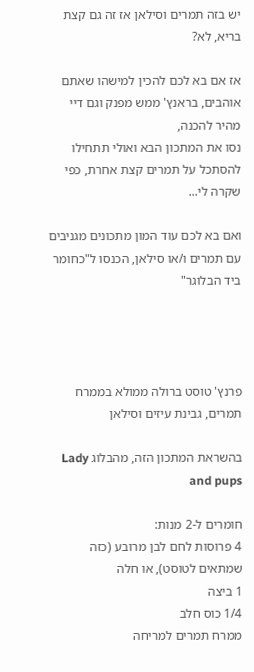יש בזה תמרים וסילאן אז זה גם קצת בריא, לא?

אז אם בא לכם להכין למישהו שאתם אוהבים, בראנץ' ממש מפנק וגם דיי מהיר להכנה,
נסו את המתכון הבא ואולי תתחילו להסתכל על תמרים קצת אחרת, כפי שקרה לי...

ואם בא לכם עוד המון מתכונים מגניבים עם תמרים ו/או סילאן, הכנסו ל"כחומר ביד הבלוגר"




פרנץ' טוסט ברולה ממולא בממרח תמרים, גבינת עיזים וסילאן

בהשראת המתכון הזה, מהבלוג Lady and pups

חומרים ל-2 מנות:
4 פרוסות לחם לבן מרובע (כזה שמתאים לטוסט), או חלה
1 ביצה
1/4 כוס חלב
ממרח תמרים למריחה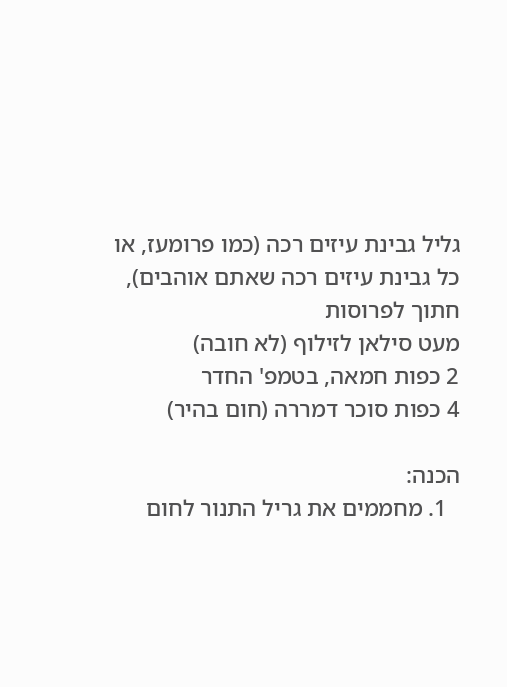גליל גבינת עיזים רכה (כמו פרומעז, או כל גבינת עיזים רכה שאתם אוהבים), חתוך לפרוסות
מעט סילאן לזילוף (לא חובה)
2 כפות חמאה, בטמפ' החדר
4 כפות סוכר דמררה (חום בהיר)

הכנה:
  1. מחממים את גריל התנור לחום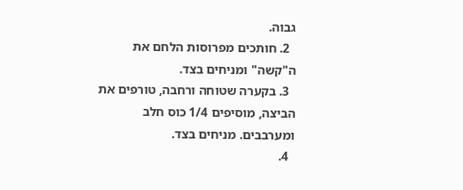גבוה.
  2. חותכים מפרוסות הלחם את ה"קשה" ומניחים בצד.
  3. בקערה שטוחה ורחבה, טורפים את הביצה, מוסיפים 1/4 כוס חלב ומערבבים. מניחים בצד.
  4.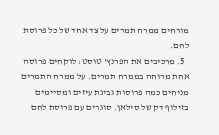מורחים ממרח תמרים על צד אחד של כל פרוסת לחם.
  5. מרכיבים את הפרנץ' טוסט: לוקחים פרוסה אחת מרוחה בממרח תמרים. על ממרח התמרים מניחים כמה פרוסות גבינת עיזים ומסיימים בזילוף דק של סילאן. סוגרים עם פרוסת לחם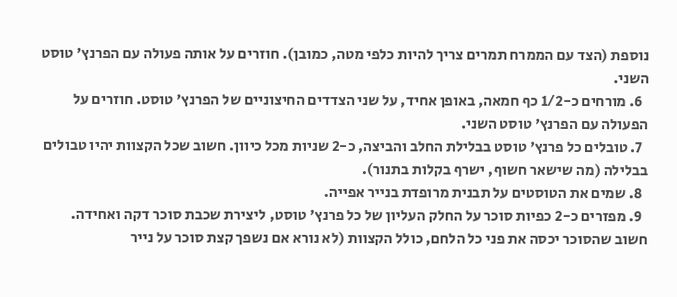נוספת (הצד עם הממרח תמרים צריך להיות כלפי מטה, כמובן). חוזרים על אותה פעולה עם הפרנץ' טוסט השני.
  6. מורחים כ-1/2 כף חמאה, באופן אחיד, על שני הצדדים החיצוניים של הפרנץ' טוסט. חוזרים על הפעולה עם הפרנץ' טוסט השני.
  7. טובלים כל פרנץ' טוסט בבלילת החלב והביצה, כ-2 שניות מכל כיוון. חשוב שכל הקצוות יהיו טבולים בבלילה (מה שישאר חשוף, ישרף בקלות בתנור).
  8. שמים את הטוסטים על תבנית מרופדת בנייר אפייה.
  9. מפזרים כ-2 כפיות סוכר על החלק העליון של כל פרנץ' טוסט, ליצירת שכבת סוכר דקה ואחידה. חשוב שהסוכר יכסה את פני כל הלחם, כולל הקצוות (לא נורא אם נשפך קצת סוכר על נייר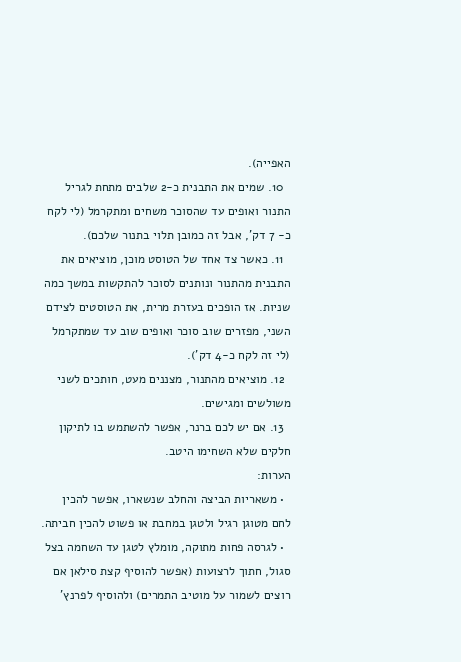האפייה).
  10. שמים את התבנית כ-2 שלבים מתחת לגריל התנור ואופים עד שהסוכר משחים ומתקרמל (לי לקח כ- 7 דק', אבל זה כמובן תלוי בתנור שלכם).
  11. כאשר צד אחד של הטוסט מוכן, מוציאים את התבנית מהתנור ונותנים לסוכר להתקשות במשך כמה שניות. אז הופכים בעזרת מרית, את הטוסטים לצידם השני, מפזרים שוב סוכר ואופים שוב עד שמתקרמל (לי זה לקח כ-4 דק').
  12. מוציאים מהתנור, מצננים מעט, חותכים לשני משולשים ומגישים.
  13. אם יש לכם ברנר, אפשר להשתמש בו לתיקון חלקים שלא השחימו היטב.
הערות:
  • משאריות הביצה והחלב שנשארו, אפשר להכין לחם מטוגן רגיל ולטגן במחבת או פשוט להכין חביתה.
  • לגרסה פחות מתוקה, מומלץ לטגן עד השחמה בצל סגול, חתוך לרצועות (אפשר להוסיף קצת סילאן אם רוצים לשמור על מוטיב התמרים) ולהוסיף לפרנץ'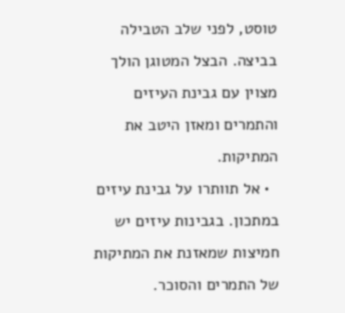טוסט, לפני שלב הטבילה בביצה. הבצל המטוגן הולך מצוין עם גבינת העיזים והתמרים ומאזן היטב את המתיקות.
  • אל תוותרו על גבינת עיזים במתכון. בגבינות עיזים יש חמיצות שמאזנת את המתיקות של התמרים והסוכר.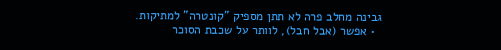גבינה מחלב פרה לא תתן מספיק "קונטרה" למתיקות.
  • אפשר (אבל חבל), לוותר על שכבת הסוכר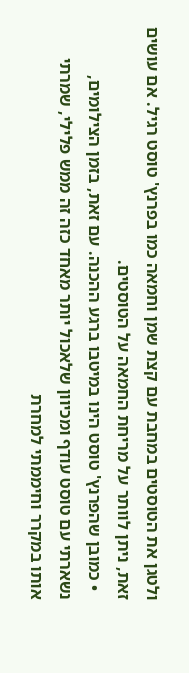ולטגן את הטוסטים במחבת עם קצת שמן וחמאה כמו בפרנץ' טוסט רגיל. אם עושים זאת, ניתן לוותר על מריחת החמאה על הטוסטים.
  • כמובן שהפרנץ' טוסט הינו במיטבו ברגע ההכנה. עם זאת, בזמן הצילומים, נשארתי עם טוסט עודף ומכיוון שלאכול יותר מאחד כזה זה ממש פלילי, שמרתי אותו במקרר וחיממתי למחרת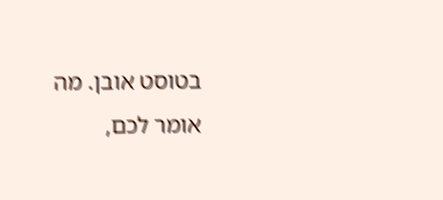בטוסט אובן. מה אומר לכם,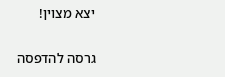יצא מצוין!

גרסה להדפסה